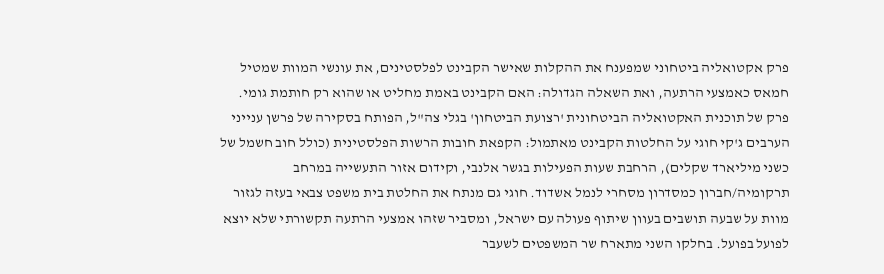פרק אקטואליה ביטחוני שמפענח את ההקלות שאישר הקבינט לפלסטינים, את עונשי המוות שמטיל חמאס כאמצעי הרתעה, ואת השאלה הגדולה: האם הקבינט באמת מחליט או שהוא רק חותמת גומי.
פרק של תוכנית האקטואליה הביטחונית 'רצועת הביטחון' בגלי צה"ל, הפותח בסקירה של פרשן ענייני הערבים ג'קי חוגי על החלטות הקבינט מאתמול: הקפאת חובות הרשות הפלסטינית (כולל חוב חשמל של כשני מיליארד שקלים), הרחבת שעות הפעילות בגשר אלנבי, וקידום אזור התעשייה במרחב תרקומיה/חברון כמסדרון מסחרי לנמל אשדוד. חוגי גם מנתח את החלטת בית משפט צבאי בעזה לגזור מוות על שבעה תושבים בעוון שיתוף פעולה עם ישראל, ומסביר שזהו אמצעי הרתעה תקשורתי שלא יוצא לפועל בפועל. בחלקו השני מתארח שר המשפטים לשעבר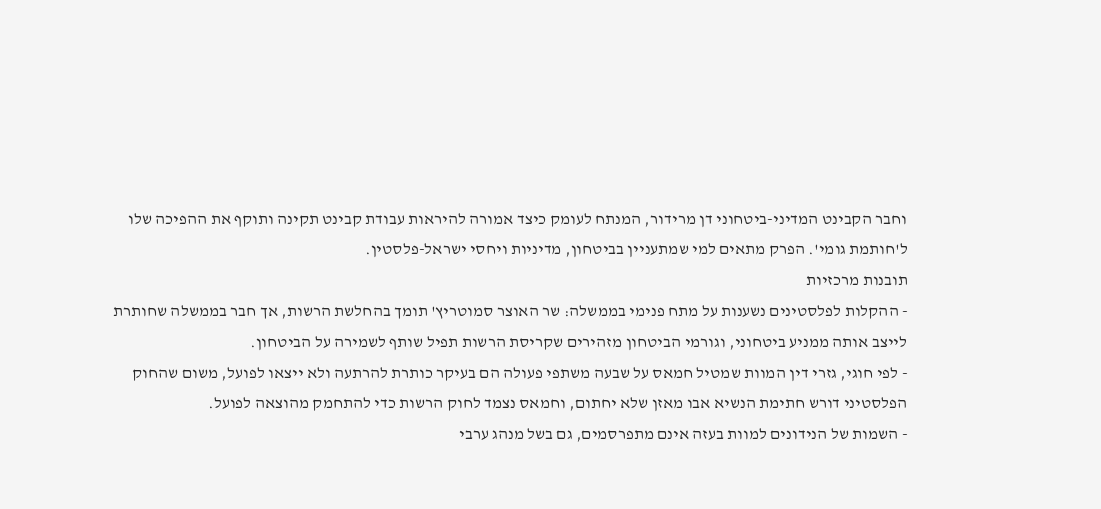וחבר הקבינט המדיני-ביטחוני דן מרידור, המנתח לעומק כיצד אמורה להיראות עבודת קבינט תקינה ותוקף את ההפיכה שלו ל'חותמת גומי'. הפרק מתאים למי שמתעניין בביטחון, מדיניות ויחסי ישראל-פלסטין.
תובנות מרכזיות
- ההקלות לפלסטינים נשענות על מתח פנימי בממשלה: שר האוצר סמוטריץ' תומך בהחלשת הרשות, אך חבר בממשלה שחותרת לייצב אותה ממניע ביטחוני, וגורמי הביטחון מזהירים שקריסת הרשות תפיל שותף לשמירה על הביטחון.
- לפי חוגי, גזרי דין המוות שמטיל חמאס על שבעה משתפי פעולה הם בעיקר כותרת להרתעה ולא ייצאו לפועל, משום שהחוק הפלסטיני דורש חתימת הנשיא אבו מאזן שלא יחתום, וחמאס נצמד לחוק הרשות כדי להתחמק מהוצאה לפועל.
- השמות של הנידונים למוות בעזה אינם מתפרסמים, גם בשל מנהג ערבי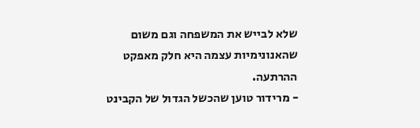שלא לבייש את המשפחה וגם משום שהאנונימיות עצמה היא חלק מאפקט ההרתעה.
- מרידור טוען שהכשל הגדול של הקבינט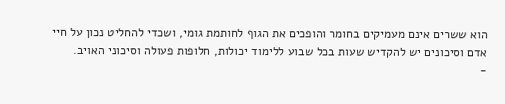הוא ששרים אינם מעמיקים בחומר והופכים את הגוף לחותמת גומי, ושכדי להחליט נכון על חיי אדם וסיכונים יש להקדיש שעות בכל שבוע ללימוד יכולות, חלופות פעולה וסיכוני האויב.
-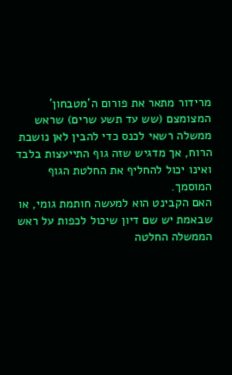מרידור מתאר את פורום ה'מטבחון' המצומצם (שש עד תשע שרים) שראש ממשלה רשאי לכנס כדי להבין לאן נושבת הרוח, אך מדגיש שזה גוף התייעצות בלבד ואינו יכול להחליף את החלטת הגוף המוסמך.
האם הקבינט הוא למעשה חותמת גומי, או שבאמת יש שם דיון שיכול לכפות על ראש הממשלה החלטה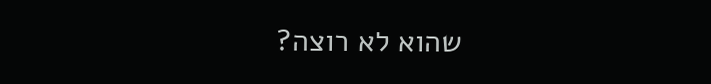שהוא לא רוצה?